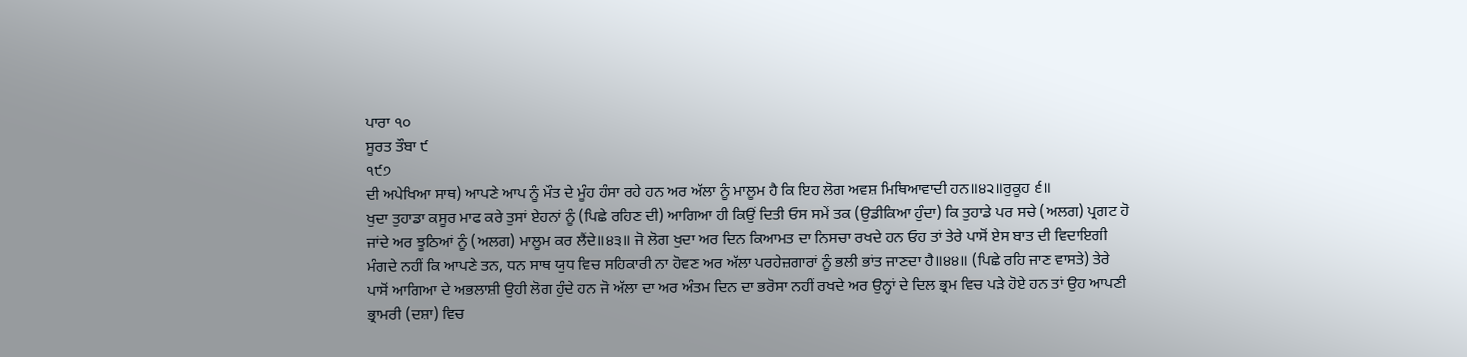ਪਾਰਾ ੧੦
ਸੂਰਤ ਤੌਬਾ ੯
੧੯੭
ਦੀ ਅਪੇਖਿਆ ਸਾਥ) ਆਪਣੇ ਆਪ ਨੂੰ ਮੌਤ ਦੇ ਮੂੰਹ ਹੰਸਾ ਰਹੇ ਹਨ ਅਰ ਅੱਲਾ ਨੂੰ ਮਾਲੂਮ ਹੈ ਕਿ ਇਹ ਲੋਗ ਅਵਸ਼ ਮਿਥਿਆਵਾਦੀ ਹਨ॥੪੨॥ਰੁਕੂਹ ੬॥
ਖੁਦਾ ਤੁਹਾਡਾ ਕਸੂਰ ਮਾਫ ਕਰੇ ਤੁਸਾਂ ਏਹਨਾਂ ਨੂੰ (ਪਿਛੇ ਰਹਿਣ ਦੀ) ਆਗਿਆ ਹੀ ਕਿਉਂ ਦਿਤੀ ਓਸ ਸਮੇਂ ਤਕ (ਉਡੀਕਿਆ ਹੁੰਦਾ) ਕਿ ਤੁਹਾਡੇ ਪਰ ਸਚੇ (ਅਲਗ) ਪ੍ਰਗਟ ਹੋ ਜਾਂਦੇ ਅਰ ਝੂਠਿਆਂ ਨੂੰ (ਅਲਗ) ਮਾਲੂਮ ਕਰ ਲੈਂਦੇ॥੪੩॥ ਜੋ ਲੋਗ ਖੁਦਾ ਅਰ ਦਿਨ ਕਿਆਮਤ ਦਾ ਨਿਸਚਾ ਰਖਦੇ ਹਨ ਓਹ ਤਾਂ ਤੇਰੇ ਪਾਸੋਂ ਏਸ ਬਾਤ ਦੀ ਵਿਦਾਇਗੀ ਮੰਗਦੇ ਨਹੀਂ ਕਿ ਆਪਣੇ ਤਨ, ਧਨ ਸਾਥ ਯੁਧ ਵਿਚ ਸਹਿਕਾਰੀ ਨਾ ਹੋਵਣ ਅਰ ਅੱਲਾ ਪਰਹੇਜ਼ਗਾਰਾਂ ਨੂੰ ਭਲੀ ਭਾਂਤ ਜਾਣਦਾ ਹੈ॥੪੪॥ (ਪਿਛੇ ਰਹਿ ਜਾਣ ਵਾਸਤੇ) ਤੇਰੇ ਪਾਸੋਂ ਆਗਿਆ ਦੇ ਅਭਲਾਸ਼ੀ ਉਹੀ ਲੋਗ ਹੁੰਦੇ ਹਨ ਜੋ ਅੱਲਾ ਦਾ ਅਰ ਅੰਤਮ ਦਿਨ ਦਾ ਭਰੋਸਾ ਨਹੀਂ ਰਖਦੇ ਅਰ ਉਨ੍ਹਾਂ ਦੇ ਦਿਲ ਭ੍ਰਮ ਵਿਚ ਪੜੇ ਹੋਏ ਹਨ ਤਾਂ ਉਹ ਆਪਣੀ ਭ੍ਰਾਮਰੀ (ਦਸ਼ਾ) ਵਿਚ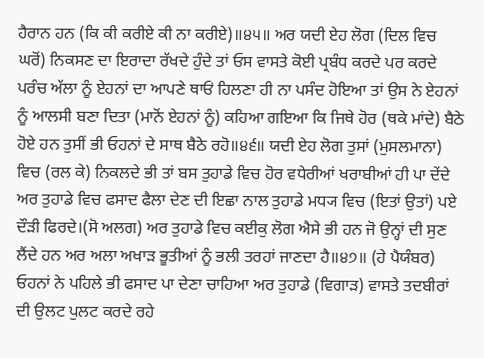ਹੈਰਾਨ ਹਨ (ਕਿ ਕੀ ਕਰੀਏ ਕੀ ਨਾ ਕਰੀਏ)॥੪੫॥ ਅਰ ਯਦੀ ਏਹ ਲੋਗ (ਦਿਲ ਵਿਚ ਘਰੋਂ) ਨਿਕਸਣ ਦਾ ਇਰਾਦਾ ਰੱਖਦੇ ਹੁੰਦੇ ਤਾਂ ਓਸ ਵਾਸਤੇ ਕੋਈ ਪ੍ਰਬੰਧ ਕਰਦੇ ਪਰ ਕਰਦੇ ਪਰੰਚ ਅੱਲਾ ਨੂੰ ਏਹਨਾਂ ਦਾ ਆਪਣੇ ਥਾਓਂ ਹਿਲਣਾ ਹੀ ਨਾ ਪਸੰਦ ਹੋਇਆ ਤਾਂ ਉਸ ਨੇ ਏਹਨਾਂ ਨੂੰ ਆਲਸੀ ਬਣਾ ਦਿਤਾ (ਮਾਨੋਂ ਏਹਨਾਂ ਨੂੰ) ਕਹਿਆ ਗਇਆ ਕਿ ਜਿਥੇ ਹੋਰ (ਥਕੇ ਮਾਂਦੇ) ਬੈਠੇ ਹੋਏ ਹਨ ਤੁਸੀਂ ਭੀ ਓਹਨਾਂ ਦੇ ਸਾਥ ਬੈਠੇ ਰਹੋ॥੪੬॥ ਯਦੀ ਏਹ ਲੋਗ ਤੁਸਾਂ (ਮੁਸਲਮਾਨਾ) ਵਿਚ (ਰਲ ਕੇ) ਨਿਕਲਦੇ ਭੀ ਤਾਂ ਬਸ ਤੁਹਾਡੇ ਵਿਚ ਹੋਰ ਵਧੇਰੀਆਂ ਖਰਾਬੀਆਂ ਹੀ ਪਾ ਦੇਂਦੇ ਅਰ ਤੁਹਾਡੇ ਵਿਚ ਫਸਾਦ ਫੈਲਾ ਦੇਣ ਦੀ ਇਛਾ ਨਾਲ ਤੁਹਾਡੇ ਮਧ੍ਯ ਵਿਚ (ਇਤਾਂ ਉਤਾਂ) ਪਏ ਦੌੜੀ ਫਿਰਦੇ।(ਸੋ ਅਲਗ) ਅਰ ਤੁਹਾਡੇ ਵਿਚ ਕਈਕੁ ਲੋਗ ਐਸੇ ਭੀ ਹਨ ਜੋ ਉਨ੍ਹਾਂ ਦੀ ਸੁਣ ਲੈਂਦੇ ਹਨ ਅਰ ਅਲਾ ਅਖਾੜ ਭੂਤੀਆਂ ਨੂੰ ਭਲੀ ਤਰਹਾਂ ਜਾਣਦਾ ਹੈ॥੪੭॥ (ਹੇ ਪੈਯੰਬਰ) ਓਹਨਾਂ ਨੇ ਪਹਿਲੇ ਭੀ ਫਸਾਦ ਪਾ ਦੇਣਾ ਚਾਹਿਆ ਅਰ ਤੁਹਾਡੇ (ਵਿਗਾੜ) ਵਾਸਤੇ ਤਦਬੀਰਾਂ ਦੀ ਉਲਟ ਪੁਲਟ ਕਰਦੇ ਰਹੇ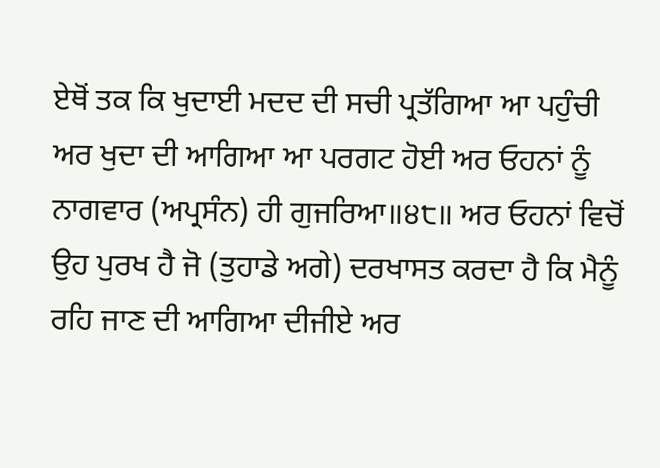ਏਥੋਂ ਤਕ ਕਿ ਖੁਦਾਈ ਮਦਦ ਦੀ ਸਚੀ ਪ੍ਰਤੱਗਿਆ ਆ ਪਹੁੰਚੀ ਅਰ ਖੁਦਾ ਦੀ ਆਗਿਆ ਆ ਪਰਗਟ ਹੋਈ ਅਰ ਓਹਨਾਂ ਨੂੰ ਨਾਗਵਾਰ (ਅਪ੍ਰਸੰਨ) ਹੀ ਗੁਜਰਿਆ॥੪੮॥ ਅਰ ਓਹਨਾਂ ਵਿਚੋਂ ਉਹ ਪੁਰਖ ਹੈ ਜੋ (ਤੁਹਾਡੇ ਅਗੇ) ਦਰਖਾਸਤ ਕਰਦਾ ਹੈ ਕਿ ਮੈਨੂੰ ਰਹਿ ਜਾਣ ਦੀ ਆਗਿਆ ਦੀਜੀਏ ਅਰ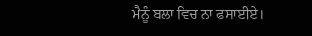ਮੈਨੂੰ ਬਲਾ ਵਿਚ ਨਾ ਫਸਾਈਏ।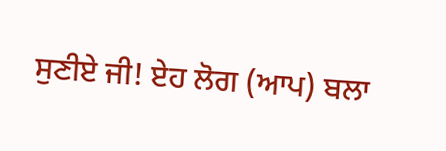ਸੁਣੀਏ ਜੀ! ਏਹ ਲੋਗ (ਆਪ) ਬਲਾ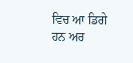ਵਿਚ ਆ ਡਿਗੇ ਹਨ ਅਰ